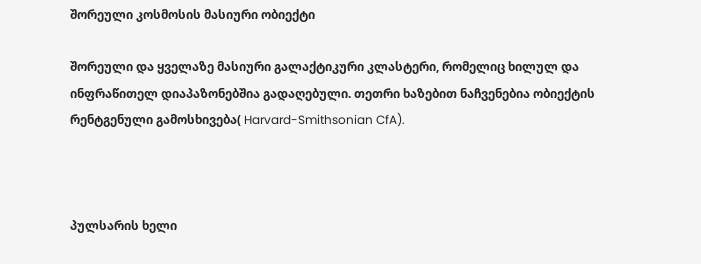შორეული კოსმოსის მასიური ობიექტი

შორეული და ყველაზე მასიური გალაქტიკური კლასტერი, რომელიც ხილულ და ინფრაწითელ დიაპაზონებშია გადაღებული. თეთრი ხაზებით ნაჩვენებია ობიექტის რენტგენული გამოსხივება( Harvard-Smithsonian CfA).



პულსარის ხელი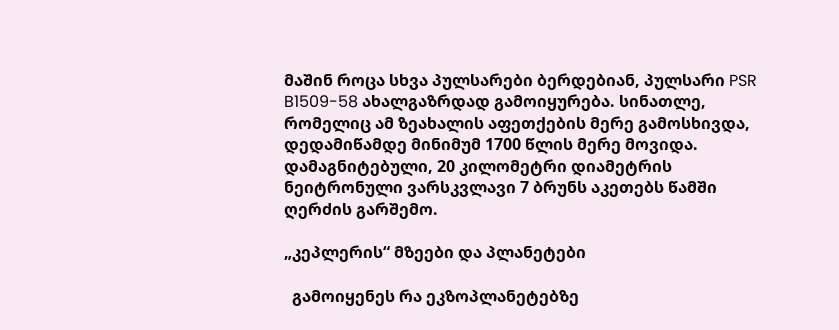მაშინ როცა სხვა პულსარები ბერდებიან, პულსარი PSR B1509-58 ახალგაზრდად გამოიყურება. სინათლე, რომელიც ამ ზეახალის აფეთქების მერე გამოსხივდა, დედამიწამდე მინიმუმ 1700 წლის მერე მოვიდა. დამაგნიტებული, 20 კილომეტრი დიამეტრის ნეიტრონული ვარსკვლავი 7 ბრუნს აკეთებს წამში ღერძის გარშემო.

„კეპლერის“ მზეები და პლანეტები

  გამოიყენეს რა ეკზოპლანეტებზე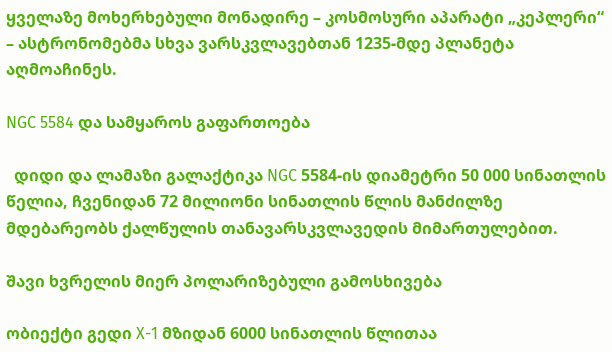ყველაზე მოხერხებული მონადირე – კოსმოსური აპარატი „კეპლერი“ – ასტრონომებმა სხვა ვარსკვლავებთან 1235-მდე პლანეტა აღმოაჩინეს.

NGC 5584 და სამყაროს გაფართოება

  დიდი და ლამაზი გალაქტიკა NGC 5584-ის დიამეტრი 50 000 სინათლის წელია, ჩვენიდან 72 მილიონი სინათლის წლის მანძილზე მდებარეობს ქალწულის თანავარსკვლავედის მიმართულებით.

შავი ხვრელის მიერ პოლარიზებული გამოსხივება

ობიექტი გედი X-1 მზიდან 6000 სინათლის წლითაა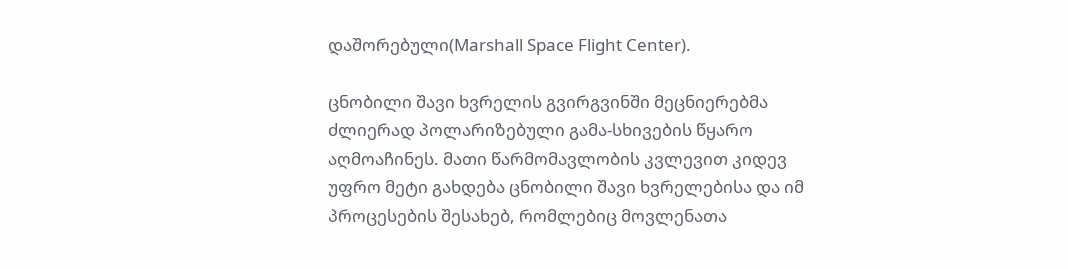დაშორებული(Marshall Space Flight Center).

ცნობილი შავი ხვრელის გვირგვინში მეცნიერებმა ძლიერად პოლარიზებული გამა-სხივების წყარო აღმოაჩინეს. მათი წარმომავლობის კვლევით კიდევ უფრო მეტი გახდება ცნობილი შავი ხვრელებისა და იმ პროცესების შესახებ, რომლებიც მოვლენათა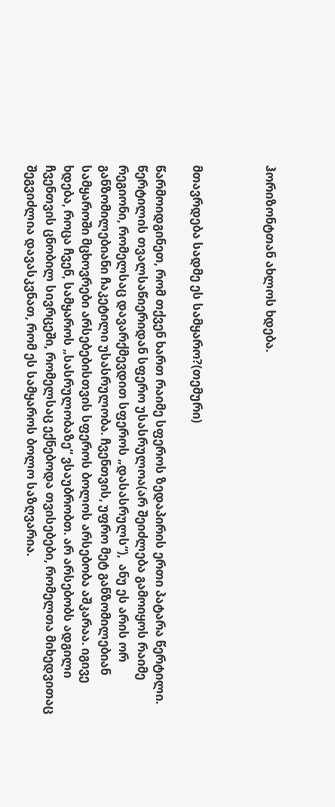ჰორიზონტთან ახლოს ხდება.



მთავრდება სადმე ეს სამყარო?(თემური)

წარმოიდგინეთ, რომ თქვენ ხართ რაიმე სფეროს ზედაპირის ერთი პატარა წერტილი. წერტილის თვალსაწიერიდან სფერო უსასრულოა(არ შეიძლება გამოიყოს რაიმე რეგიონი, რომელსაც დავარქმევდით სფეროს „დასასრულს“),  ანუ ეს არის ორ განზომილებიანი ჩაკეტილი უსასრულობა. ჩვენთვის, უფრო მეტ განზომილებიან სამყაროში მცხოვრები არსებებისთვის სფეროს ბოლოს არსებობა აშკარაა. იგივე ხდება, როცა ჩვენ, სამყაროს „სასრულობაზე“ ვსაუბრობთ. არ არსებობს ადგილი ჩვენთვის ცნობილ სივრცეში, რომელსაც ექნებოდა თვისებები, რომელთა მიხედვითაც შეგვიძლია დავასკვნათ, რომ ეს სამყაროს ბოლო საზღვარია.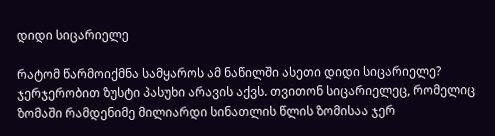დიდი სიცარიელე

რატომ წარმოიქმნა სამყაროს ამ ნაწილში ასეთი დიდი სიცარიელე? ჯერჯერობით ზუსტი პასუხი არავის აქვს. თვითონ სიცარიელეც, რომელიც ზომაში რამდენიმე მილიარდი სინათლის წლის ზომისაა ჯერ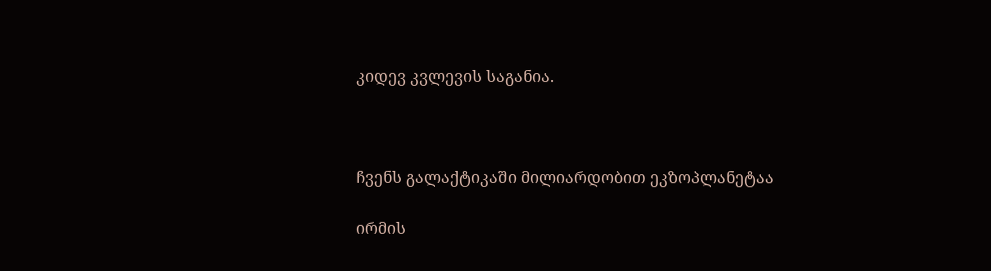კიდევ კვლევის საგანია.



ჩვენს გალაქტიკაში მილიარდობით ეკზოპლანეტაა

ირმის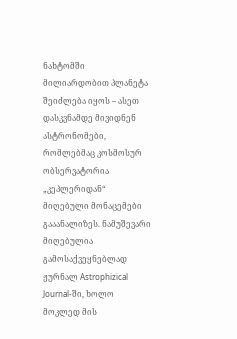ნახტომში მილიარდობით პლანეტა შეიძლება იყოს – ასეთ დასკვნამდე მივიდნენ ასტრონომები, რომლებმაც კოსმოსურ ობსერვატორია „კეპლერიდან“ მიღებული მონაცემები გააანალიზეს. ნამუშევარი მიღებულია გამოსაქვეყნებლად ჟურნალ Astrophizical Journal-ში, ხოლო მოკლედ მის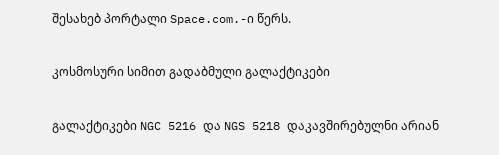შესახებ პორტალი Space.com.-ი წერს.

კოსმოსური სიმით გადაბმული გალაქტიკები

გალაქტიკები NGC 5216 და NGS 5218 დაკავშირებულნი არიან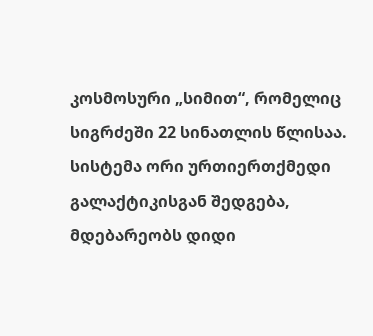კოსმოსური „სიმით“, რომელიც სიგრძეში 22 სინათლის წლისაა. სისტემა ორი ურთიერთქმედი გალაქტიკისგან შედგება, მდებარეობს დიდი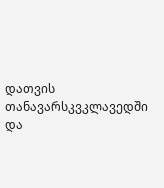დათვის თანავარსკვკლავედში და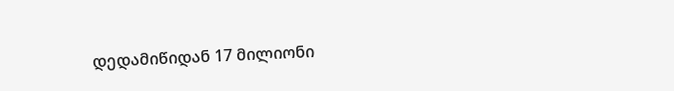დედამიწიდან 17 მილიონი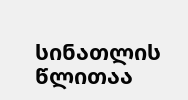სინათლის წლითაა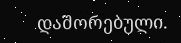დაშორებული.